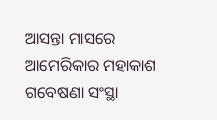ଆସନ୍ତା ମାସରେ ଆମେରିକାର ମହାକାଶ ଗବେଷଣା ସଂସ୍ଥା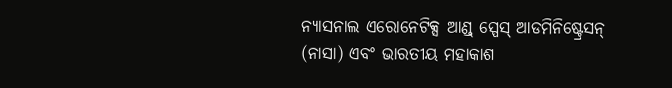ନ୍ୟାସନାଲ ଏରୋନେଟିକ୍ସ ଆଣ୍ଡ୍ ସ୍ପେସ୍ ଆଡମିନିଷ୍ଟ୍ରେସନ୍ (ନାସା) ଏବଂ ଭାରତୀୟ ମହାକାଶ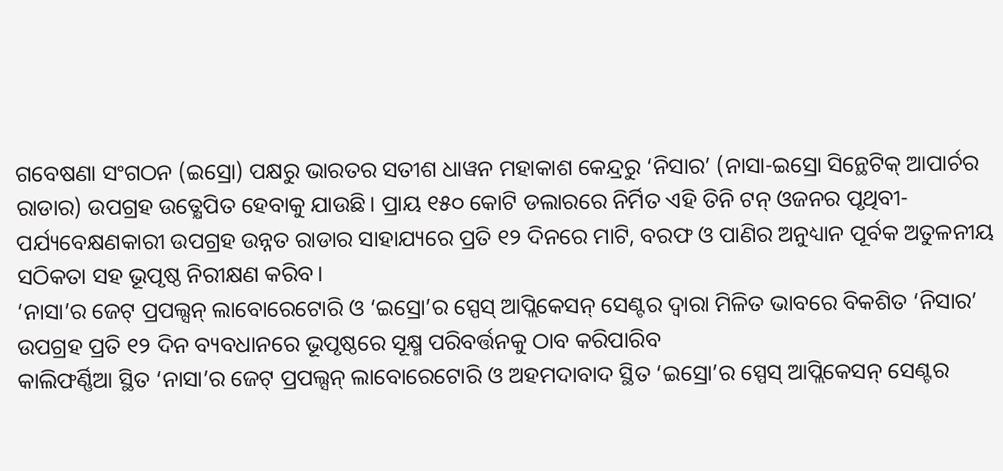ଗବେଷଣା ସଂଗଠନ (ଇସ୍ରୋ) ପକ୍ଷରୁ ଭାରତର ସତୀଶ ଧାୱନ ମହାକାଶ କେନ୍ଦ୍ରରୁ ‘ନିସାର’ (ନାସା-ଇସ୍ରୋ ସିନ୍ଥେଟିକ୍ ଆପାର୍ଚର ରାଡାର) ଉପଗ୍ରହ ଉତ୍କ୍ଷେପିତ ହେବାକୁ ଯାଉଛି। ପ୍ରାୟ ୧୫୦ କୋଟି ଡଲାରରେ ନିର୍ମିତ ଏହି ତିନି ଟନ୍ ଓଜନର ପୃଥିବୀ-ପର୍ଯ୍ୟବେକ୍ଷଣକାରୀ ଉପଗ୍ରହ ଉନ୍ନତ ରାଡାର ସାହାଯ୍ୟରେ ପ୍ରତି ୧୨ ଦିନରେ ମାଟି, ବରଫ ଓ ପାଣିର ଅନୁଧ୍ୟାନ ପୂର୍ବକ ଅତୁଳନୀୟ ସଠିକତା ସହ ଭୂପୃଷ୍ଠ ନିରୀକ୍ଷଣ କରିବ।
‘ନାସା’ର ଜେଟ୍ ପ୍ରପଲ୍ସନ୍ ଲାବୋରେଟୋରି ଓ ‘ଇସ୍ରୋ’ର ସ୍ପେସ୍ ଆପ୍ଲିକେସନ୍ ସେଣ୍ଟର ଦ୍ୱାରା ମିଳିତ ଭାବରେ ବିକଶିତ ‘ନିସାର’ ଉପଗ୍ରହ ପ୍ରତି ୧୨ ଦିନ ବ୍ୟବଧାନରେ ଭୂପୃଷ୍ଠରେ ସୂକ୍ଷ୍ମ ପରିବର୍ତ୍ତନକୁ ଠାବ କରିପାରିବ
କାଲିଫର୍ଣ୍ଣିଆ ସ୍ଥିତ ‘ନାସା’ର ଜେଟ୍ ପ୍ରପଲ୍ସନ୍ ଲାବୋରେଟୋରି ଓ ଅହମଦାବାଦ ସ୍ଥିତ ‘ଇସ୍ରୋ’ର ସ୍ପେସ୍ ଆପ୍ଲିକେସନ୍ ସେଣ୍ଟର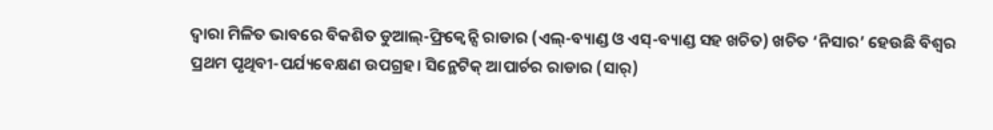ଦ୍ୱାରା ମିଳିତ ଭାବରେ ବିକଶିତ ଡୁଆଲ୍-ଫ୍ରିକ୍ୱେନ୍ସି ରାଡାର (ଏଲ୍-ବ୍ୟାଣ୍ଡ ଓ ଏସ୍-ବ୍ୟାଣ୍ଡ ସହ ଖଚିତ) ଖଚିତ ‘ନିସାର’ ହେଉଛି ବିଶ୍ୱର ପ୍ରଥମ ପୃଥିବୀ-ପର୍ଯ୍ୟବେକ୍ଷଣ ଉପଗ୍ରହ। ସିନ୍ଥେଟିକ୍ ଆପାର୍ଚର ରାଡାର (ସାର୍)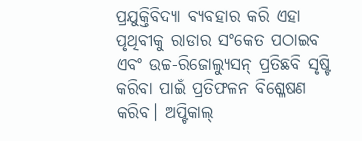ପ୍ରଯୁକ୍ତିବିଦ୍ୟା ବ୍ୟବହାର କରି ଏହା ପୃଥିବୀକୁ ରାଡାର ସଂକେତ ପଠାଇବ ଏବଂ ଉଚ୍ଚ-ରିଜୋଲ୍ୟୁସନ୍ ପ୍ରତିଛବି ସୃଷ୍ଟି କରିବା ପାଇଁ ପ୍ରତିଫଳନ ବିଶ୍ଳେଷଣ କରିବ। ଅପ୍ଟିକାଲ୍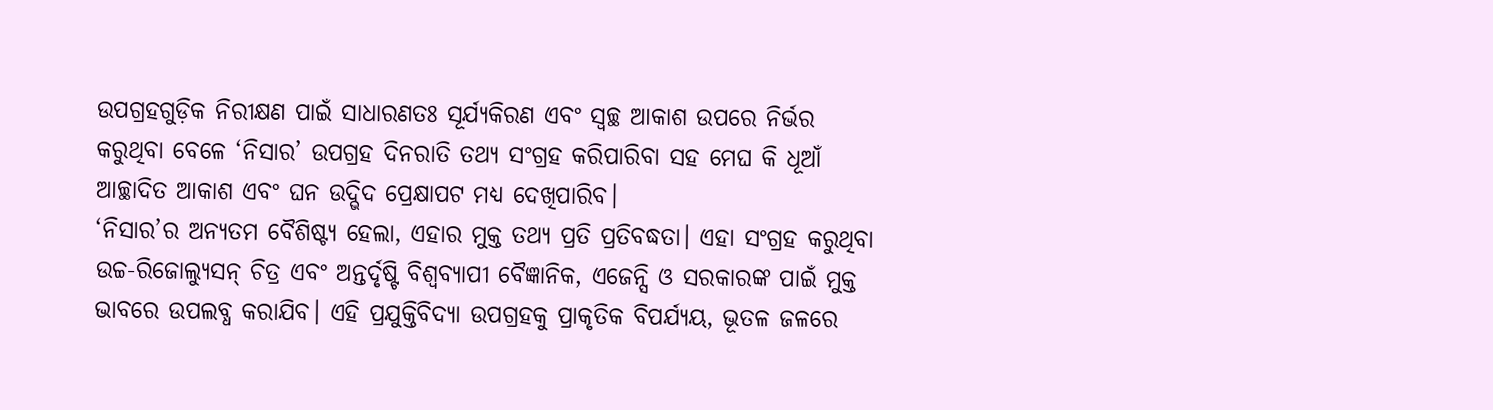ଉପଗ୍ରହଗୁଡ଼ିକ ନିରୀକ୍ଷଣ ପାଇଁ ସାଧାରଣତଃ ସୂର୍ଯ୍ୟକିରଣ ଏବଂ ସ୍ବଚ୍ଛ ଆକାଶ ଉପରେ ନିର୍ଭର କରୁଥିବା ବେଳେ ‘ନିସାର’ ଉପଗ୍ରହ ଦିନରାତି ତଥ୍ୟ ସଂଗ୍ରହ କରିପାରିବା ସହ ମେଘ କି ଧୂଆଁ ଆଚ୍ଛାଦିତ ଆକାଶ ଏବଂ ଘନ ଉଦ୍ଭିଦ ପ୍ରେକ୍ଷାପଟ ମଧ୍ୟ ଦେଖିପାରିବ।
‘ନିସାର’ର ଅନ୍ୟତମ ବୈଶିଷ୍ଟ୍ୟ ହେଲା, ଏହାର ମୁକ୍ତ ତଥ୍ୟ ପ୍ରତି ପ୍ରତିବଦ୍ଧତା। ଏହା ସଂଗ୍ରହ କରୁଥିବା ଉଚ୍ଚ-ରିଜୋଲ୍ୟୁସନ୍ ଚିତ୍ର ଏବଂ ଅନ୍ତର୍ଦୃଷ୍ଟି ବିଶ୍ୱବ୍ୟାପୀ ବୈଜ୍ଞାନିକ, ଏଜେନ୍ସି ଓ ସରକାରଙ୍କ ପାଇଁ ମୁକ୍ତ ଭାବରେ ଉପଲବ୍ଧ କରାଯିବ। ଏହି ପ୍ରଯୁକ୍ତିବିଦ୍ୟା ଉପଗ୍ରହକୁ ପ୍ରାକୃତିକ ବିପର୍ଯ୍ୟୟ, ଭୂତଳ ଜଳରେ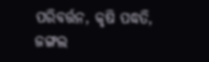ପରିବର୍ତ୍ତନ, କୃଷି ପଦ୍ଧତି, ଜଙ୍ଗଲ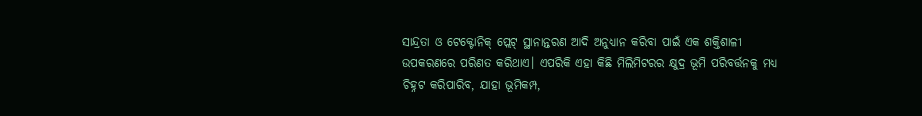ସାନ୍ଦ୍ରତା ଓ ଟେକ୍ଟୋନିକ୍ ପ୍ଲେଟ୍ ସ୍ଥାନାନ୍ତରଣ ଆଦି ଅନୁଧ୍ୟାନ କରିବା ପାଇଁ ଏକ ଶକ୍ତିଶାଳୀ ଉପକରଣରେ ପରିଣତ କରିଥାଏ। ଏପରିକି ଏହା କିଛି ମିଲିମିଟରର କ୍ଷୁଦ୍ର ଭୂମି ପରିବର୍ତ୍ତନକୁ ମଧ୍ୟ ଚିହ୍ନଟ କରିପାରିବ, ଯାହା ଭୂମିକମ୍ପ,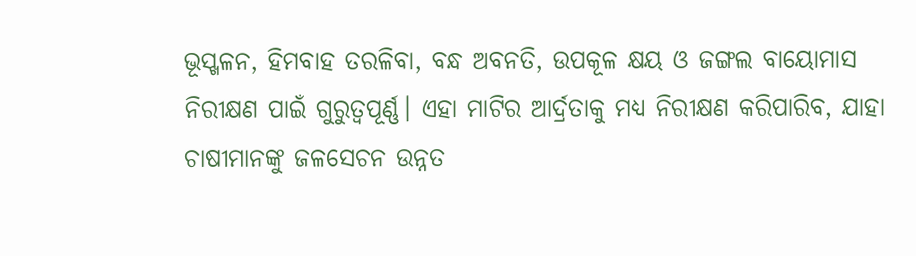ଭୂସ୍ଖଳନ, ହିମବାହ ତରଳିବା, ବନ୍ଧ ଅବନତି, ଉପକୂଳ କ୍ଷୟ ଓ ଜଙ୍ଗଲ ବାୟୋମାସ ନିରୀକ୍ଷଣ ପାଇଁ ଗୁରୁତ୍ୱପୂର୍ଣ୍ଣ। ଏହା ମାଟିର ଆର୍ଦ୍ରତାକୁ ମଧ୍ୟ ନିରୀକ୍ଷଣ କରିପାରିବ, ଯାହା ଚାଷୀମାନଙ୍କୁ ଜଳସେଚନ ଉନ୍ନତ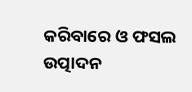କରିବାରେ ଓ ଫସଲ ଉତ୍ପାଦନ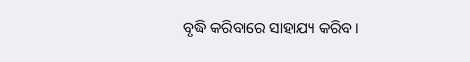ବୃଦ୍ଧି କରିବାରେ ସାହାଯ୍ୟ କରିବ।